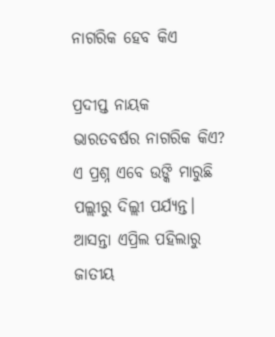ନାଗରିକ ହେବ କିଏ

ପ୍ରଦୀପ୍ତ ନାୟକ
ଭାରତବର୍ଷର ନାଗରିକ କିଏ? ଏ ପ୍ରଶ୍ନ ଏବେ ଉଙ୍କି ମାରୁଛି ପଲ୍ଲୀରୁ ଦିଲ୍ଲୀ ପର୍ଯ୍ୟନ୍ତ। ଆସନ୍ତା ଏପ୍ରିଲ ପହିଲାରୁ ଜାତୀୟ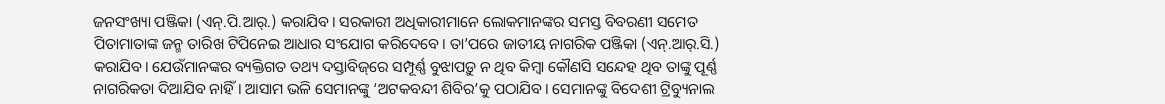ଜନସଂଖ୍ୟା ପଞ୍ଜିକା (ଏନ୍‌.ପି.ଆର୍‌.) କରାଯିବ। ସରକାରୀ ଅଧିକାରୀମାନେ ଲୋକମାନଙ୍କର ସମସ୍ତ ବିବରଣୀ ସମେତ ପିତାମାତାଙ୍କ ଜନ୍ମ ତାରିଖ ଟିପିନେଇ ଆଧାର ସଂଯୋଗ କରିଦେବେ। ତା’ପରେ ଜାତୀୟ ନାଗରିକ ପଞ୍ଜିକା (ଏନ୍‌.ଆର୍‌.ସି.) କରାଯିବ। ଯେଉଁମାନଙ୍କର ବ୍ୟକ୍ତିଗତ ତଥ୍ୟ ଦସ୍ତାବିଜ୍‌ରେ ସମ୍ପୂର୍ଣ୍ଣ ବୁଝାପଡ଼ୁ ନ ଥିବ କିମ୍ବା କୌଣସି ସନ୍ଦେହ ଥିବ ତାଙ୍କୁ ପୂର୍ଣ୍ଣ ନାଗରିକତା ଦିଆଯିବ ନାହିଁ। ଆସାମ ଭଳି ସେମାନଙ୍କୁ ‘ଅଟକବନ୍ଦୀ ଶିବିର’କୁ ପଠାଯିବ। ସେମାନଙ୍କୁ ବିଦେଶୀ ଟ୍ରିବ୍ୟୁନାଲ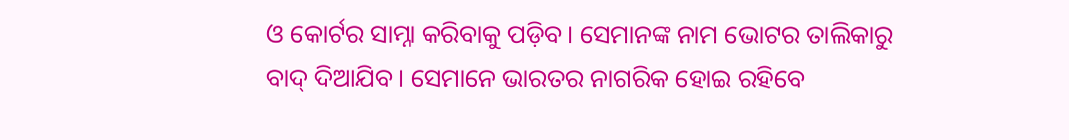ଓ କୋର୍ଟର ସାମ୍ନା କରିବାକୁ ପଡ଼ିବ। ସେମାନଙ୍କ ନାମ ଭୋଟର ତାଲିକାରୁ ବାଦ୍‌ ଦିଆଯିବ। ସେମାନେ ଭାରତର ନାଗରିକ ହୋଇ ରହିବେ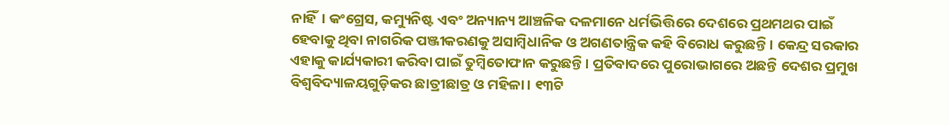ନାହିଁ। କଂଗ୍ରେସ, କମ୍ୟୁନିଷ୍ଟ ଏବଂ ଅନ୍ୟାନ୍ୟ ଆଞ୍ଚଳିକ ଦଳମାନେ ଧର୍ମଭିତ୍ତିରେ ଦେଶରେ ପ୍ରଥମଥର ପାଇଁ ହେବାକୁ ଥିବା ନାଗରିକ ପଞ୍ଜୀକରଣକୁ ଅସାମ୍ବିଧାନିକ ଓ ଅଗଣତାନ୍ତ୍ରିକ କହି ବିରୋଧ କରୁଛନ୍ତି। କେନ୍ଦ୍ର ସରକାର ଏହାକୁ କାର୍ଯ୍ୟକାରୀ କରିବା ପାଇଁ ତୁମ୍ବିତୋଫାନ କରୁଛନ୍ତି। ପ୍ରତିବାଦରେ ପୁରୋଭାଗରେ ଅଛନ୍ତି ଦେଶର ପ୍ରମୁଖ ବିଶ୍ୱବିଦ୍ୟାଳୟଗୁଡ଼ିକର ଛାତ୍ରୀଛାତ୍ର ଓ ମହିଳା। ୧୩ଟି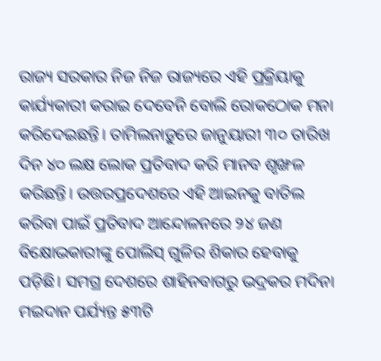ରାଜ୍ୟ ସରକାର ନିଜ ନିଜ ରାଜ୍ୟରେ ଏହି ପ୍ରକ୍ରିୟାକୁ କାର୍ଯ୍ୟକାରୀ କରାଇ ଦେବେନି ବୋଲି ରୋକଠୋକ ମନା କରିଦେଇଛନ୍ତି। ତାମିଲନାଡ଼ୁରେ ଜାନୁୟାରୀ ୩୦ ତାରିଖ ଦିନ ୪୦ ଲକ୍ଷ ଲୋକ ପ୍ରତିବାଦ କରି ମାନବ ଶୃଙ୍ଖଳ କରିଛନ୍ତି। ଉତ୍ତରପ୍ରଦେଶରେ ଏହି ଆଇନକୁ ବାତିଲ କରିବା ପାଇଁ ପ୍ରତିବାଦ ଆନ୍ଦୋଳନରେ ୨୪ ଜଣ ବିକ୍ଷୋଭକାରୀଙ୍କୁ ପୋଲିସ୍‌ ଗୁଳିର ଶିକାର ହେବାକୁ ପଡ଼ିଛି। ସମଗ୍ର ଦେଶରେ ଶାହିନବାଗରୁ ଭଦ୍ରକର ମଦିନା ମଇଦାନ ପର୍ଯ୍ୟନ୍ତ ୫୩ଟି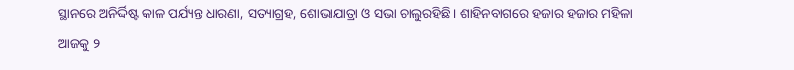ସ୍ଥାନରେ ଅନିର୍ଦ୍ଦିଷ୍ଟ କାଳ ପର୍ଯ୍ୟନ୍ତ ଧାରଣା, ସତ୍ୟାଗ୍ରହ, ଶୋଭାଯାତ୍ରା ଓ ସଭା ଚାଲୁରହିଛି। ଶାହିନବାଗରେ ହଜାର ହଜାର ମହିଳା ଆଜକୁ ୨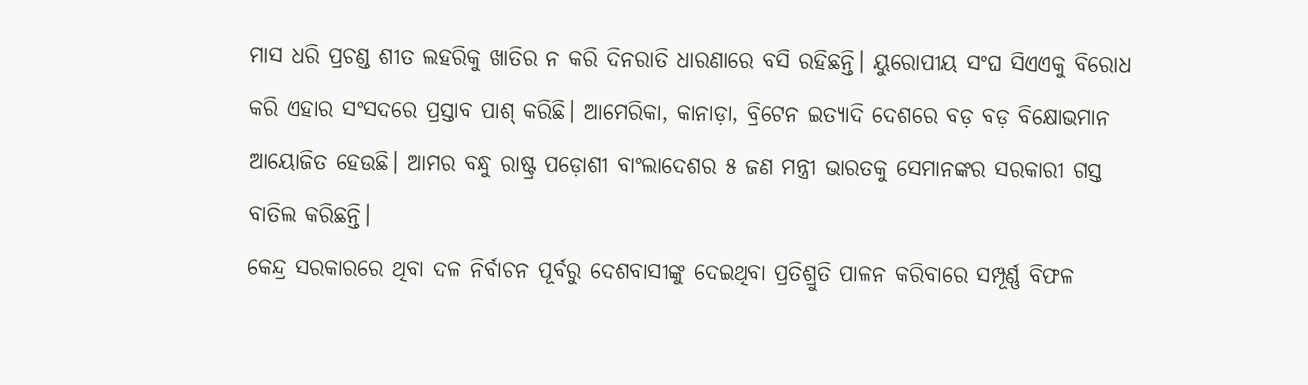ମାସ ଧରି ପ୍ରଚଣ୍ଡ ଶୀତ ଲହରିକୁ ଖାତିର ନ କରି ଦିନରାତି ଧାରଣାରେ ବସି ରହିଛନ୍ତି। ୟୁରୋପୀୟ ସଂଘ ସିଏଏକୁ ବିରୋଧ କରି ଏହାର ସଂସଦରେ ପ୍ରସ୍ତାବ ପାଶ୍‌ କରିଛି। ଆମେରିକା, କାନାଡ଼ା, ବ୍ରିଟେନ ଇତ୍ୟାଦି ଦେଶରେ ବଡ଼ ବଡ଼ ବିକ୍ଷୋଭମାନ ଆୟୋଜିତ ହେଉଛି। ଆମର ବନ୍ଧୁ ରାଷ୍ଟ୍ର ପଡ଼ୋଶୀ ବାଂଲାଦେଶର ୫ ଜଣ ମନ୍ତ୍ରୀ ଭାରତକୁ ସେମାନଙ୍କର ସରକାରୀ ଗସ୍ତ ବାତିଲ କରିଛନ୍ତି।
କେନ୍ଦ୍ର ସରକାରରେ ଥିବା ଦଳ ନିର୍ବାଚନ ପୂର୍ବରୁ ଦେଶବାସୀଙ୍କୁ ଦେଇଥିବା ପ୍ରତିଶ୍ରୁତି ପାଳନ କରିବାରେ ସମ୍ପୂର୍ଣ୍ଣ ବିଫଳ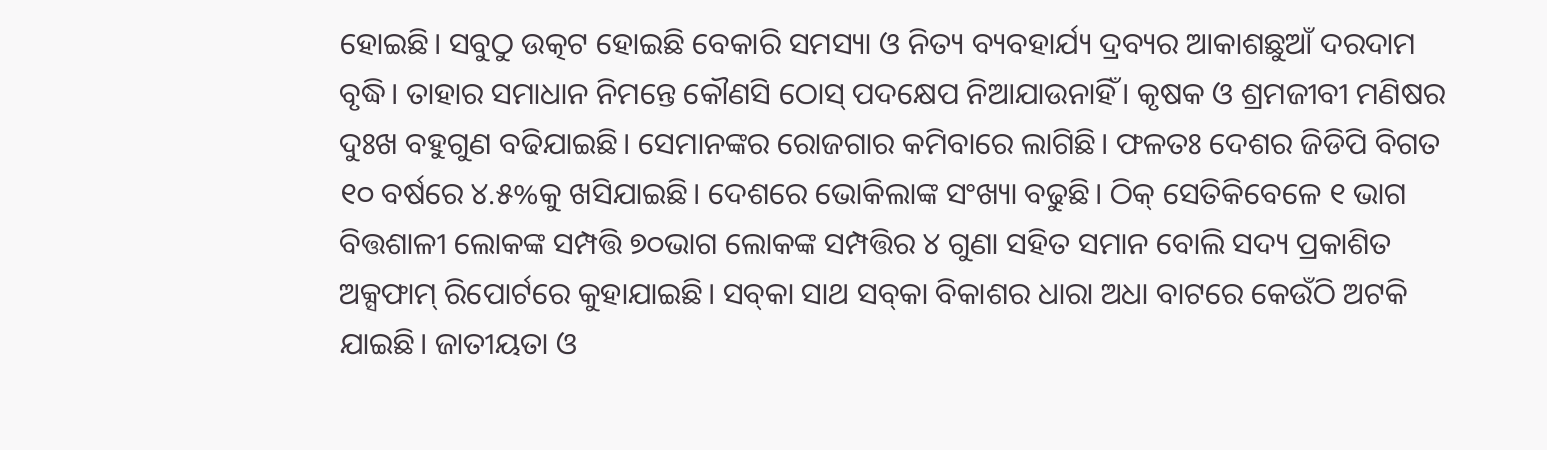ହୋଇଛି। ସବୁଠୁ ଉତ୍କଟ ହୋଇଛି ବେକାରି ସମସ୍ୟା ଓ ନିତ୍ୟ ବ୍ୟବହାର୍ଯ୍ୟ ଦ୍ରବ୍ୟର ଆକାଶଛୁଆଁ ଦରଦାମ ବୃଦ୍ଧି। ତାହାର ସମାଧାନ ନିମନ୍ତେ କୌଣସି ଠୋସ୍‌ ପଦକ୍ଷେପ ନିଆଯାଉନାହିଁ। କୃଷକ ଓ ଶ୍ରମଜୀବୀ ମଣିଷର ଦୁଃଖ ବହୁଗୁଣ ବଢିଯାଇଛି। ସେମାନଙ୍କର ରୋଜଗାର କମିବାରେ ଲାଗିଛି। ଫଳତଃ ଦେଶର ଜିଡିପି ବିଗତ ୧୦ ବର୍ଷରେ ୪.୫%କୁ ଖସିଯାଇଛି। ଦେଶରେ ଭୋକିଲାଙ୍କ ସଂଖ୍ୟା ବଢୁଛି। ଠିକ୍‌ ସେତିକିବେଳେ ୧ ଭାଗ ବିତ୍ତଶାଳୀ ଲୋକଙ୍କ ସମ୍ପତ୍ତି ୭୦ଭାଗ ଲୋକଙ୍କ ସମ୍ପତ୍ତିର ୪ ଗୁଣା ସହିତ ସମାନ ବୋଲି ସଦ୍ୟ ପ୍ରକାଶିତ ଅକ୍ସଫାମ୍‌ ରିପୋର୍ଟରେ କୁହାଯାଇଛି। ସବ୍‌କା ସାଥ ସବ୍‌କା ବିକାଶର ଧାରା ଅଧା ବାଟରେ କେଉଁଠି ଅଟକି ଯାଇଛି। ଜାତୀୟତା ଓ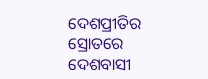ଦେଶପ୍ରୀତିର ସ୍ରୋତରେ ଦେଶବାସୀ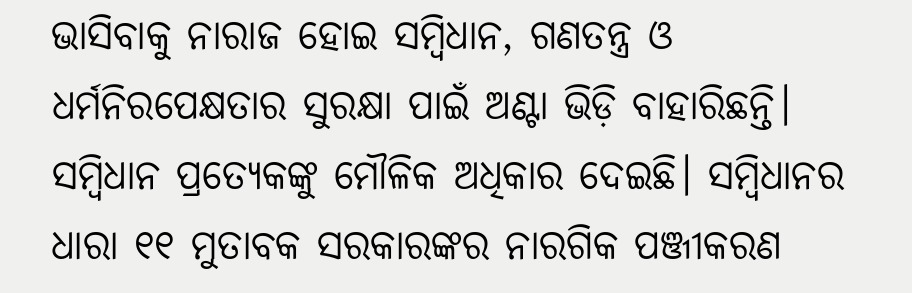ଭାସିବାକୁ ନାରାଜ ହୋଇ ସମ୍ବିଧାନ, ଗଣତନ୍ତ୍ର ଓ ଧର୍ମନିରପେକ୍ଷତାର ସୁରକ୍ଷା ପାଇଁ ଅଣ୍ଟା ଭିଡ଼ି ବାହାରିଛନ୍ତି। ସମ୍ବିଧାନ ପ୍ରତ୍ୟେକଙ୍କୁ ମୌଳିକ ଅଧିକାର ଦେଇଛି। ସମ୍ବିଧାନର ଧାରା ୧୧ ମୁତାବକ ସରକାରଙ୍କର ନାରଗିକ ପଞ୍ଜୀକରଣ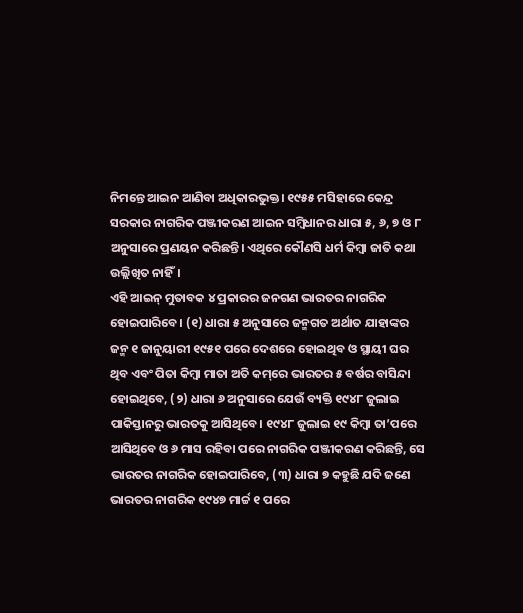ନିମନ୍ତେ ଆଇନ ଆଣିବା ଅଧିକାରଭୁକ୍ତ। ୧୯୫୫ ମସିହାରେ କେନ୍ଦ୍ର ସରକାର ନାଗରିକ ପଞ୍ଜୀକରଣ ଆଇନ ସମ୍ବିଧାନର ଧାରା ୫, ୬, ୭ ଓ ୮ ଅନୁସାରେ ପ୍ରଣୟନ କରିଛନ୍ତି। ଏଥିରେ କୌଣସି ଧର୍ମ କିମ୍ବା ଜାତି କଥା ଉଲ୍ଲିଖିତ ନାହିଁ।
ଏହି ଆଇନ୍‌ ମୁତାବକ ୪ ପ୍ରକାରର ଜନଗଣ ଭାରତର ନାଗରିକ ହୋଇପାରିବେ। (୧) ଧାରା ୫ ଅନୁସାରେ ଜନ୍ମଗତ ଅର୍ଥାତ ଯାହାଙ୍କର ଜନ୍ମ ୧ ଜାନୁୟାରୀ ୧୯୫୧ ପରେ ଦେଶରେ ହୋଇଥିବ ଓ ସ୍ଥାୟୀ ଘର ଥିବ ଏବଂ ପିତା କିମ୍ବା ମାତା ଅତି କମ୍‌ରେ ଭାରତର ୫ ବର୍ଷର ବାସିନ୍ଦା ହୋଇଥିବେ, (୨) ଧାରା ୬ ଅନୁସାରେ ଯେଉଁ ବ୍ୟକ୍ତି ୧୯୪୮ ଜୁଲାଇ ପାକିସ୍ତାନରୁ ଭାରତକୁ ଆସିଥିବେ। ୧୯୪୮ ଜୁଲାଇ ୧୯ କିମ୍ବା ତା’ପରେ ଆସିଥିବେ ଓ ୬ ମାସ ରହିବା ପରେ ନାଗରିକ ପଞ୍ଜୀକରଣ କରିଛନ୍ତି, ସେ ଭାରତର ନାଗରିକ ହୋଇପାରିବେ, (୩) ଧାରା ୭ କହୁଛି ଯଦି ଜଣେ ଭାରତର ନାଗରିକ ୧୯୪୭ ମାର୍ଚ୍ଚ ୧ ପରେ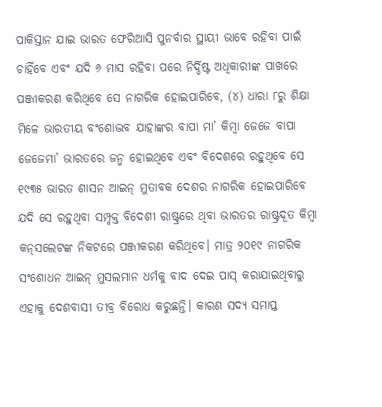ପାକିସ୍ତାନ ଯାଇ ଭାରତ ଫେରିଆସି ପୁନର୍ବାର ସ୍ଥାୟୀ ଭାବେ ରହିବା ପାଇଁ ଚାହିଁବେ ଏବଂ ଯଦି ୬ ମାସ ରହିବା ପରେ ନିର୍ଦ୍ଦିଷ୍ଟ ଅଧିକାରୀଙ୍କ ପାଖରେ ପଞ୍ଜୀକରଣ କରିଥିବେ ସେ ନାଗରିକ ହୋଇପାରିବେ, (୪) ଧାରା ୮ରୁ ଶିକ୍ଷା ମିଳେ ଭାରତୀୟ ବଂଶୋଦ୍ଭବ ଯାହାଙ୍କର ବାପା ମା’ କିମ୍ବା ଜେଜେ ବାପା ଜେଜେମା’ ଭାରତରେ ଜନ୍ମ ହୋଇଥିବେ ଏବଂ ବିଦେଶରେ ରହୁଥିବେ ସେ ୧୯୩୫ ଭାରତ ଶାସନ ଆଇନ୍‌ ମୁତାବକ ଦେଶର ନାଗରିକ ହୋଇପାରିବେ ଯଦି ସେ ରହୁଥିବା ସମ୍ପୃକ୍ତ ବିଦେଶୀ ରାଷ୍ଟ୍ରରେ ଥିବା ଭାରତର ରାଷ୍ଟ୍ରଦୂତ କିମ୍ବା କନ୍‌ସଲେଟଙ୍କ ନିକଟରେ ପଞ୍ଜୀକରଣ କରିଥିବେ। ମାତ୍ର ୨୦୧୯ ନାଗରିକ ସଂଶୋଧନ ଆଇନ୍‌ ମୁସଲମାନ ଧର୍ମକୁ ବାଦ ଦେଇ ପାସ୍‌ କରାଯାଇଥିବାରୁ ଏହାକୁ ଦେଶବାସୀ ତୀବ୍ର ବିରୋଧ କରୁଛନ୍ତି। କାରଣ ସଦ୍ୟ ସମାପ୍ତ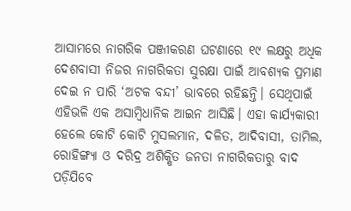ଆସାମରେ ନାଗରିକ ପଞ୍ଜୀକରଣ ଘଟଣାରେ ୧୯ ଲକ୍ଷରୁ ଅଧିକ ଦେଶବାସୀ ନିଜର ନାଗରିକତା ସୁରକ୍ଷା ପାଇଁ ଆବଶ୍ୟକ ପ୍ରମାଣ ଦେଇ ନ ପାରି ‘ଅଟକ ବନ୍ଦୀ’ ଭାବରେ ରହିଛନ୍ତି। ସେଥିପାଇଁ ଏହିଭଳି ଏକ ଅସାମ୍ବିଧାନିକ ଆଇନ ଆସିଛି। ଏହା କାର୍ଯ୍ୟକାରୀ ହେଲେ କୋଟି କୋଟି ମୁସଲମାନ, ଦଳିତ, ଆଦିବାସୀ, ତାମିଲ, ରୋହିଙ୍ଗ୍ୟା ଓ ଦରିଦ୍ର ଅଶିକ୍ଷିତ ଜନତା ନାଗରିକତାରୁ ବାଦ ପଡ଼ିଯିବେ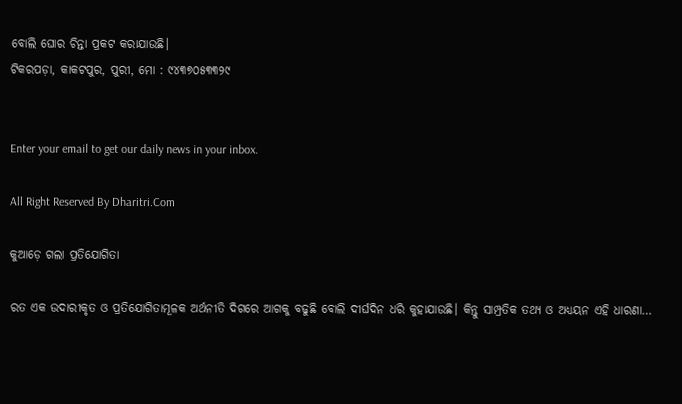ବୋଲି ଘୋର ଚିନ୍ତା ପ୍ରକଟ କରାଯାଉଛି।
ଟିକରପଡ଼ା, କାକଟପୁର, ପୁରୀ, ମୋ : ୯୪୩୭୦୫୩୩୨୯


Enter your email to get our daily news in your inbox.

All Right Reserved By Dharitri.Com

କୁଆଡ଼େ ଗଲା ପ୍ରତିଯୋଗିତା

ରତ ଏକ ଉଦାରୀକୃତ ଓ ପ୍ରତିଯୋଗିତାମୂଳକ ଅର୍ଥନୀତି ଦିଗରେ ଆଗକୁ ବଢୁଛି ବୋଲି ଦୀର୍ଘଦିନ ଧରି କୁହାଯାଉଛି। କିନ୍ତୁ ସାମ୍ପ୍ରତିକ ତଥ୍ୟ ଓ ଅଧ୍ୟୟନ ଏହି ଧାରଣା…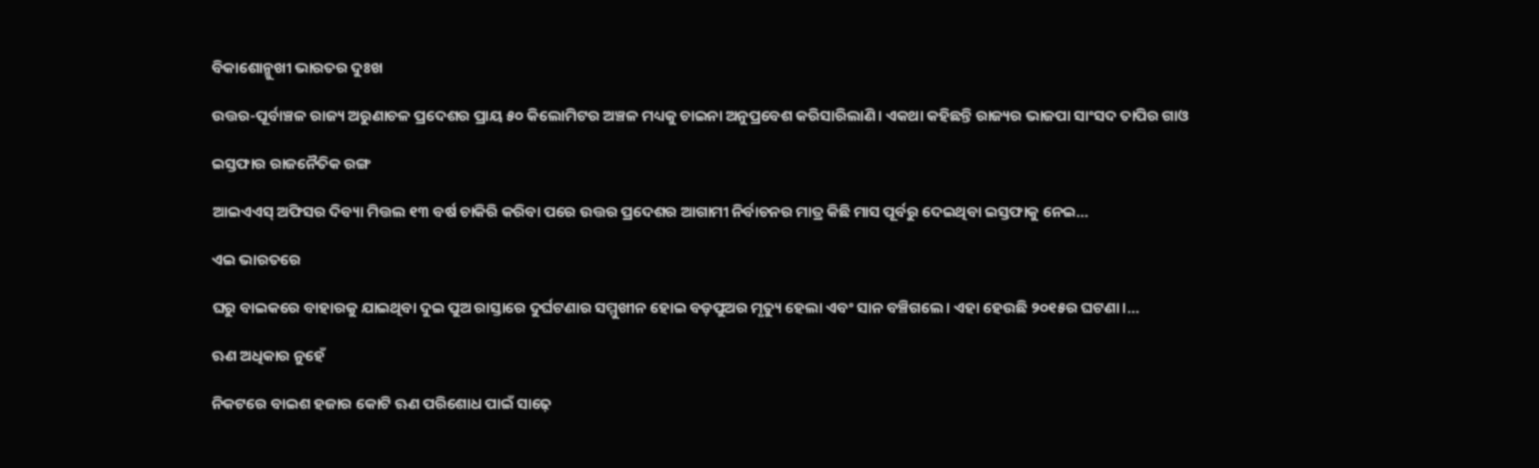ବିକାଶୋନ୍ମୁଖୀ ଭାରତର ଦୁଃଖ

ଉତ୍ତର-ପୂର୍ବାଞ୍ଚଳ ରାଜ୍ୟ ଅରୁଣାଚଳ ପ୍ରଦେଶର ପ୍ରାୟ ୫୦ କିଲୋମିଟର ଅଞ୍ଚଳ ମଧ୍ୟକୁ ଚାଇନା ଅନୁପ୍ରବେଶ କରିସାରିଲାଣି। ଏକଥା କହିଛନ୍ତି ରାଜ୍ୟର ଭାଜପା ସାଂସଦ ତାପିର ଗାଓ

ଇସ୍ତଫାର ରାଜନୈତିକ ରଙ୍ଗ

ଆଇଏଏସ୍‌ ଅଫିସର ଦିବ୍ୟା ମିତ୍ତଲ ୧୩ ବର୍ଷ ଚାକିରି କରିବା ପରେ ଉତ୍ତର ପ୍ରଦେଶର ଆଗାମୀ ନିର୍ବାଚନର ମାତ୍ର କିଛି ମାସ ପୂର୍ବରୁ ଦେଇଥିବା ଇସ୍ତଫାକୁ ନେଇ…

ଏଇ ଭାରତରେ

ଘରୁ ବାଇକରେ ବାହାରକୁ ଯାଇଥିବା ଦୁଇ ପୁଅ ରାସ୍ତାରେ ଦୁର୍ଘଟଣାର ସମ୍ମୁଖୀନ ହୋଇ ବଡ଼ପୁଅର ମୃତ୍ୟୁ ହେଲା ଏବଂ ସାନ ବଞ୍ଚିଗଲେ। ଏହା ହେଉଛି ୨୦୧୫ର ଘଟଣା।…

ଋଣ ଅଧିକାର ନୁହେଁ

ନିକଟରେ ବାଇଶ ହଜାର କୋଟି ଋଣ ପରିଶୋଧ ପାଇଁ ସାଢ଼େ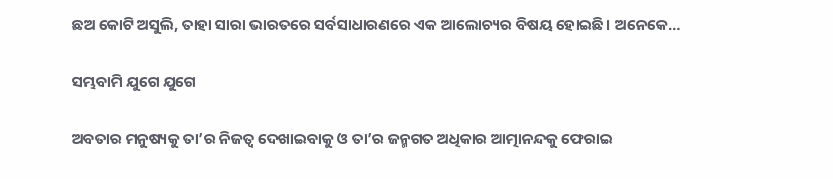ଛଅ କୋଟି ଅସୁଲି, ତାହା ସାରା ଭାରତରେ ସର୍ବସାଧାରଣରେ ଏକ ଆଲୋଚ୍ୟର ବିଷୟ ହୋଇଛି। ଅନେକେ…

ସମ୍ଭବାମି ଯୁଗେ ଯୁଗେ

ଅବତାର ମନୁଷ୍ୟକୁ ତା’ର ନିଜତ୍ୱ ଦେଖାଇବାକୁ ଓ ତା’ର ଜନ୍ମଗତ ଅଧିକାର ଆତ୍ମାନନ୍ଦକୁ ଫେରାଇ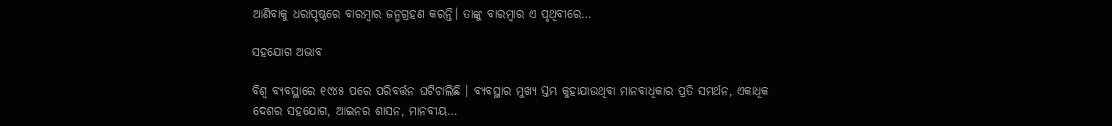ଆଣିବାକୁ ଧରାପୃଷ୍ଠରେ ବାରମ୍ବାର ଜନ୍ମଗ୍ରହଣ କରନ୍ତି। ତାଙ୍କୁ ବାରମ୍ବାର ଏ ପୃଥିବୀରେ…

ସହଯୋଗ ଅଭାବ

ବିଶ୍ୱ ବ୍ୟବସ୍ଥାରେ ୧୯୪୫ ପରେ ପରିବର୍ତ୍ତନ ଘଟିଚାଲିଛି । ବ୍ୟବସ୍ଥାର ମୁଖ୍ୟ ସ୍ତମ୍ଭ କୁହାଯାଉଥିବା ମାନବାଧିକାର ପ୍ରତି ସମର୍ଥନ, ଏକାଧିକ ଦେଶର ସହଯୋଗ, ଆଇନର ଶାସନ, ମାନବୀୟ…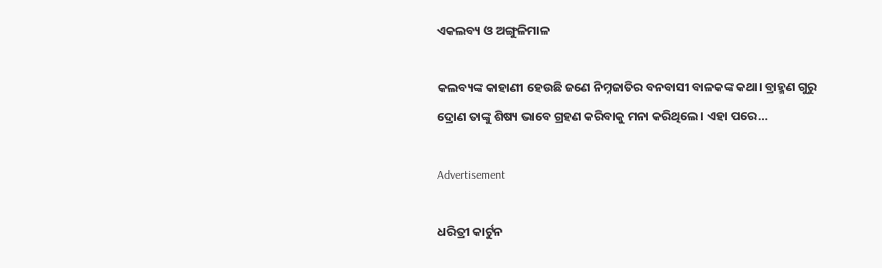ଏକଲବ୍ୟ ଓ ଅଙ୍ଗୁଳିମାଳ

କଲବ୍ୟଙ୍କ କାହାଣୀ ହେଉଛି ଜଣେ ନିମ୍ନଜାତିର ବନବାସୀ ବାଳକଙ୍କ କଥା। ବ୍ରାହ୍ମଣ ଗୁରୁ ଦ୍ରୋଣ ତାଙ୍କୁ ଶିଷ୍ୟ ଭାବେ ଗ୍ରହଣ କରିବାକୁ ମନା କରିଥିଲେ। ଏହା ପରେ…

Advertisement

ଧରିତ୍ରୀ କାର୍ଟୁନ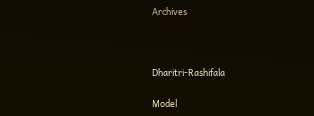Archives



Dharitri-Rashifala

Model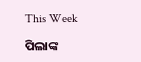This Week

ପିଲାଙ୍କ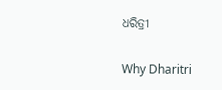ଧରିତ୍ରୀ

Why Dharitri